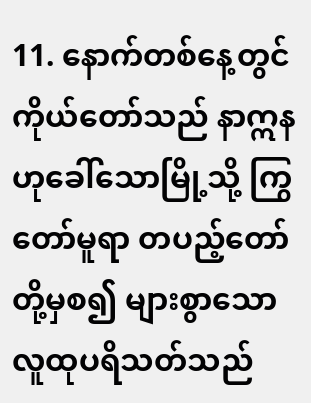11. နောက်တစ်နေ့တွင် ကိုယ်တော်သည် နာဣနဟုခေါ်သောမြို့သို့ ကြွတော်မူရာ တပည့်တော်တို့မှစ၍ များစွာသောလူထုပရိသတ်သည်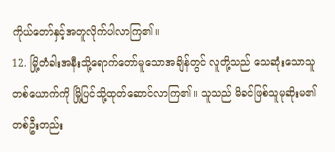ကိုယ်တော်နှင့်အတူလိုက်ပါလာကြ၏။
12. မြို့တံခါးအနီးသို့ရောက်တော်မူသောအချိန်တွင် လူတို့သည် သေဆုံးသောသူတစ်ယောက်ကို မြို့ပြင်သို့ထုတ်ဆောင်လာကြ၏။ သူသည် မိခင်ဖြစ်သူမုဆိုးမ၏တစ်ဦးတည်း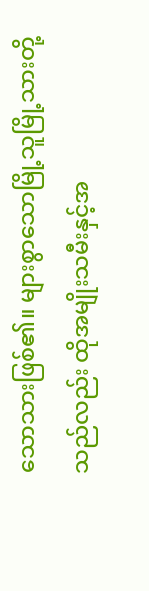သောသားဖြစ်၏။ များစွာသောမြို့သူမြို့သားတို့သည်လည်း ထိုအမျိုးသမီးနှင့်အ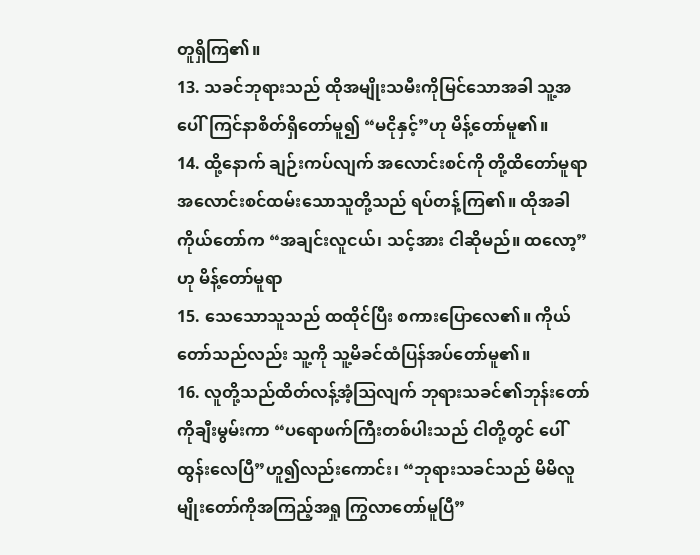တူရှိကြ၏။
13. သခင်ဘုရားသည် ထိုအမျိုးသမီးကိုမြင်သောအခါ သူ့အပေါ်ကြင်နာစိတ်ရှိတော်မူ၍ “မငိုနှင့်”ဟု မိန့်တော်မူ၏။
14. ထို့နောက် ချဉ်းကပ်လျက် အလောင်းစင်ကို တို့ထိတော်မူရာ အလောင်းစင်ထမ်းသောသူတို့သည် ရပ်တန့်ကြ၏။ ထိုအခါ ကိုယ်တော်က “အချင်းလူငယ်၊ သင့်အား ငါဆိုမည်။ ထလော့”ဟု မိန့်တော်မူရာ
15. သေသောသူသည် ထထိုင်ပြီး စကားပြောလေ၏။ ကိုယ်တော်သည်လည်း သူ့ကို သူ့မိခင်ထံပြန်အပ်တော်မူ၏။
16. လူတို့သည်ထိတ်လန့်အံ့ဩလျက် ဘုရားသခင်၏ဘုန်းတော်ကိုချီးမွမ်းကာ “ပရောဖက်ကြီးတစ်ပါးသည် ငါတို့တွင် ပေါ်ထွန်းလေပြီ”ဟူ၍လည်းကောင်း၊ “ဘုရားသခင်သည် မိမိလူမျိုးတော်ကိုအကြည့်အရှု ကြွလာတော်မူပြီ”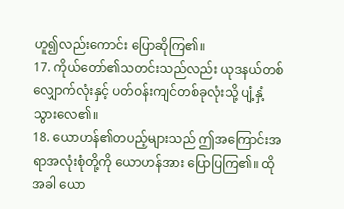ဟူ၍လည်းကောင်း ပြောဆိုကြ၏။
17. ကိုယ်တော်၏သတင်းသည်လည်း ယုဒနယ်တစ်လျှောက်လုံးနှင့် ပတ်ဝန်းကျင်တစ်ခုလုံးသို့ ပျံ့နှံ့သွားလေ၏။
18. ယောဟန်၏တပည့်များသည် ဤအကြောင်းအရာအလုံးစုံတို့ကို ယောဟန်အား ပြောပြကြ၏။ ထိုအခါ ယော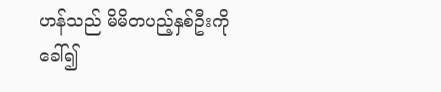ဟန်သည် မိမိတပည့်နှစ်ဦးကိုခေါ်၍